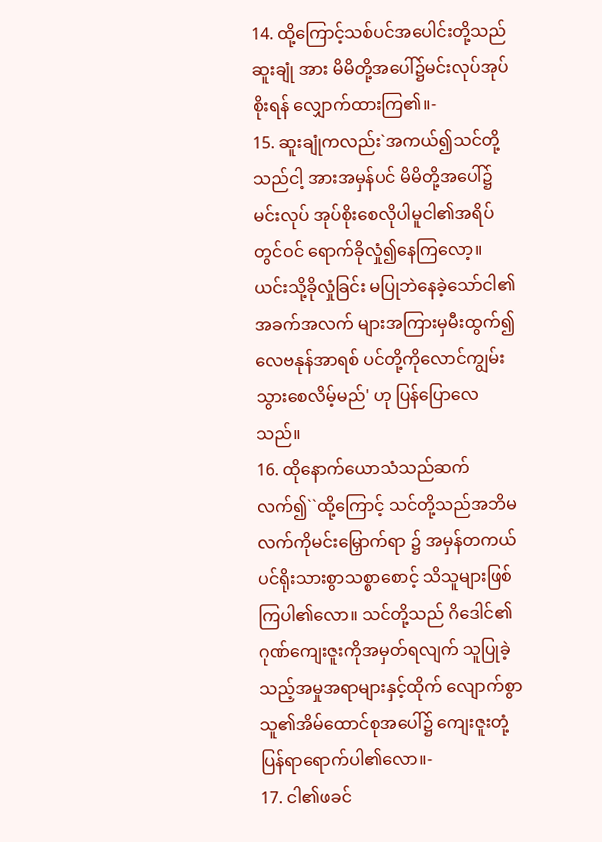14. ထို့ကြောင့်သစ်ပင်အပေါင်းတို့သည်ဆူးချုံ အား မိမိတို့အပေါ်၌မင်းလုပ်အုပ်စိုးရန် လျှောက်ထားကြ၏။-
15. ဆူးချုံကလည်း`အကယ်၍သင်တို့သည်ငါ့ အားအမှန်ပင် မိမိတို့အပေါ်၌မင်းလုပ် အုပ်စိုးစေလိုပါမူငါ၏အရိပ်တွင်ဝင် ရောက်ခိုလှုံ၍နေကြလော့။ ယင်းသို့ခိုလှုံခြင်း မပြုဘဲနေခဲ့သော်ငါ၏အခက်အလက် များအကြားမှမီးထွက်၍ လေဗနုန်အာရစ် ပင်တို့ကိုလောင်ကျွမ်းသွားစေလိမ့်မည်' ဟု ပြန်ပြောလေသည်။
16. ထိုနောက်ယောသံသည်ဆက်လက်၍``ထို့ကြောင့် သင်တို့သည်အဘိမလက်ကိုမင်းမြှောက်ရာ ၌ အမှန်တကယ်ပင်ရိုးသားစွာသစ္စာစောင့် သိသူများဖြစ်ကြပါ၏လော။ သင်တို့သည် ဂိဒေါင်၏ဂုဏ်ကျေးဇူးကိုအမှတ်ရလျက် သူပြုခဲ့သည့်အမှုအရာများနှင့်ထိုက် လျောက်စွာသူ၏အိမ်ထောင်စုအပေါ်၌ ကျေးဇူးတုံ့ပြန်ရာရောက်ပါ၏လော။-
17. ငါ၏ဖခင်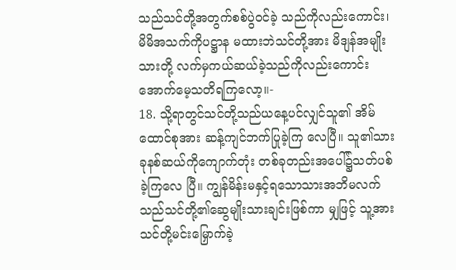သည်သင်တို့အတွက်စစ်ပွဲဝင်ခဲ့ သည်ကိုလည်းကောင်း၊ မိမိအသက်ကိုပဋ္ဌာန မထားဘဲသင်တို့အား မိဒျန်အမျိုးသားတို့ လက်မှကယ်ဆယ်ခဲ့သည်ကိုလည်းကောင်း အောက်မေ့သတိရကြလော့။-
18. သို့ရာတွင်သင်တို့သည်ယနေ့ပင်လျှင်သူ၏ အိမ်ထောင်စုအား ဆန့်ကျင်ဘက်ပြုခဲ့ကြ လေပြီ။ သူ၏သားခုနစ်ဆယ်ကိုကျောက်တုံး တစ်ခုတည်းအပေါ်၌သတ်ပစ်ခဲ့ကြလေ ပြီ။ ကျွန်မိန်းမနှင့်ရသောသားအဘိမလက် သည်သင်တို့၏ဆွေမျိုးသားချင်းဖြစ်ကာ မျှဖြင့် သူ့အားသင်တို့မင်းမြှောက်ခဲ့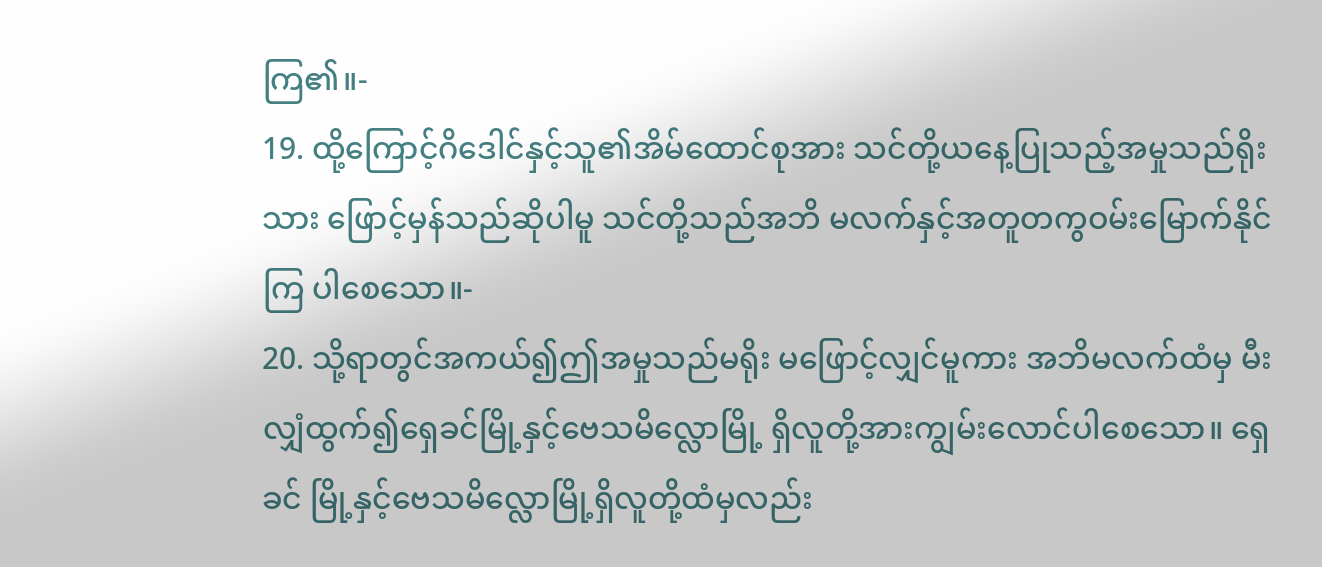ကြ၏။-
19. ထို့ကြောင့်ဂိဒေါင်နှင့်သူ၏အိမ်ထောင်စုအား သင်တို့ယနေ့ပြုသည့်အမှုသည်ရိုးသား ဖြောင့်မှန်သည်ဆိုပါမူ သင်တို့သည်အဘိ မလက်နှင့်အတူတကွဝမ်းမြောက်နိုင်ကြ ပါစေသော။-
20. သို့ရာတွင်အကယ်၍ဤအမှုသည်မရိုး မဖြောင့်လျှင်မူကား အဘိမလက်ထံမှ မီးလျှံထွက်၍ရှေခင်မြို့နှင့်ဗေသမိလ္လောမြို့ ရှိလူတို့အားကျွမ်းလောင်ပါစေသော။ ရှေခင် မြို့နှင့်ဗေသမိလ္လောမြို့ရှိလူတို့ထံမှလည်း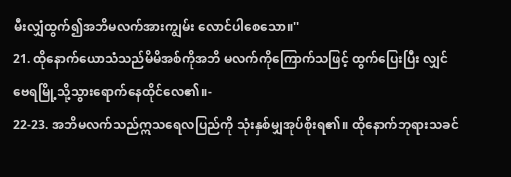မီးလျှံထွက်၍အဘိမလက်အားကျွမ်း လောင်ပါစေသော။''
21. ထိုနောက်ယောသံသည်မိမိအစ်ကိုအဘိ မလက်ကိုကြောက်သဖြင့် ထွက်ပြေးပြီး လျှင်ဗေရမြို့သို့သွားရောက်နေထိုင်လေ၏။-
22-23. အဘိမလက်သည်ဣသရေလပြည်ကို သုံးနှစ်မျှအုပ်စိုးရ၏။ ထိုနောက်ဘုရားသခင်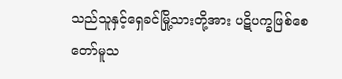သည်သူနှင့်ရှေခင်မြို့သားတို့အား ပဋိပက္ခဖြစ်စေတော်မူသ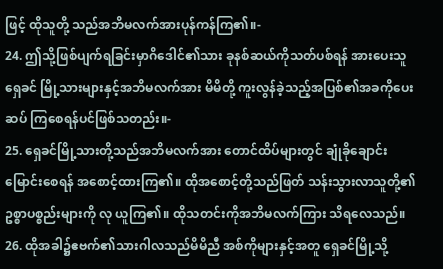ဖြင့် ထိုသူတို့ သည်အဘိမလက်အားပုန်ကန်ကြ၏။-
24. ဤသို့ဖြစ်ပျက်ရခြင်းမှာဂိဒေါင်၏သား ခုနစ်ဆယ်ကိုသတ်ပစ်ရန် အားပေးသူရှေခင် မြို့သားများနှင့်အဘိမလက်အား မိမိတို့ ကူးလွန်ခဲ့သည့်အပြစ်၏အခကိုပေးဆပ် ကြစေရန်ပင်ဖြစ်သတည်း။-
25. ရှေခင်မြို့သားတို့သည်အဘိမလက်အား တောင်ထိပ်များတွင် ချုံခိုချောင်းမြောင်းစေရန် အစောင့်ထားကြ၏။ ထိုအစောင့်တို့သည်ဖြတ် သန်းသွားလာသူတို့၏ဥစ္စာပစ္စည်းများကို လု ယူကြ၏။ ထိုသတင်းကိုအဘိမလက်ကြား သိရလေသည်။
26. ထိုအခါ၌ဧဗက်၏သားဂါလသည်မိမိညီ အစ်ကိုများနှင့်အတူ ရှေခင်မြို့သို့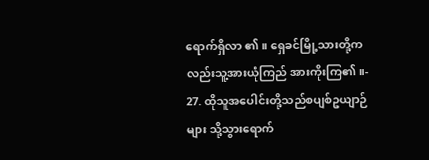ရောက်ရှိလာ ၏။ ရှေခင်မြို့သားတို့ကလည်းသူ့အားယုံကြည် အားကိုးကြ၏။-
27. ထိုသူအပေါင်းတို့သည်စပျစ်ဥယျာဉ်များ သို့သွားရောက်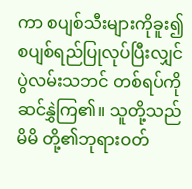ကာ စပျစ်သီးများကိုခူး၍ စပျစ်ရည်ပြုလုပ်ပြီးလျှင် ပွဲလမ်းသဘင် တစ်ရပ်ကိုဆင်နွှဲကြ၏။ သူတို့သည်မိမိ တို့၏ဘုရားဝတ်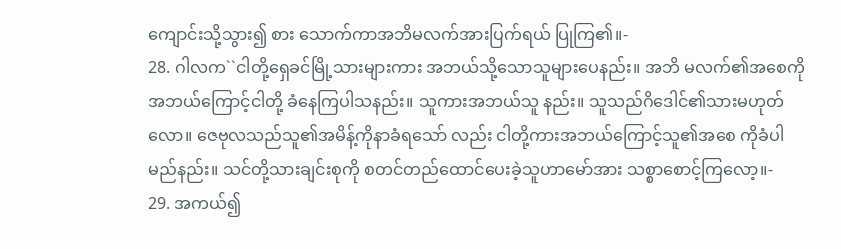ကျောင်းသို့သွား၍ စား သောက်ကာအဘိမလက်အားပြက်ရယ် ပြုကြ၏။-
28. ဂါလက``ငါတို့ရှေခင်မြို့သားများကား အဘယ်သို့သောသူများပေနည်း။ အဘိ မလက်၏အစေကိုအဘယ်ကြောင့်ငါတို့ ခံနေကြပါသနည်း။ သူကားအဘယ်သူ နည်း။ သူသည်ဂိဒေါင်၏သားမဟုတ်လော။ ဇေဗုလသည်သူ၏အမိန့်ကိုနာခံရသော် လည်း ငါတို့ကားအဘယ်ကြောင့်သူ၏အစေ ကိုခံပါမည်နည်း။ သင်တို့သားချင်းစုကို စတင်တည်ထောင်ပေးခဲ့သူဟာမော်အား သစ္စာစောင့်ကြလော့။-
29. အကယ်၍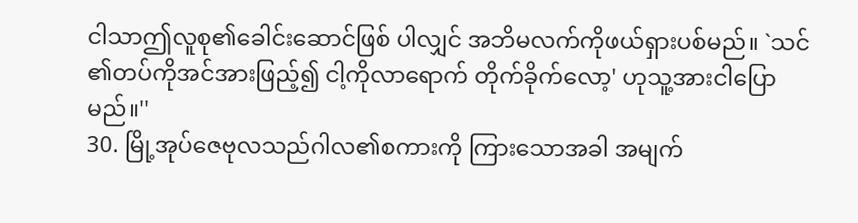ငါသာဤလူစု၏ခေါင်းဆောင်ဖြစ် ပါလျှင် အဘိမလက်ကိုဖယ်ရှားပစ်မည်။ `သင် ၏တပ်ကိုအင်အားဖြည့်၍ ငါ့ကိုလာရောက် တိုက်ခိုက်လော့' ဟုသူ့အားငါပြောမည်။''
30. မြို့အုပ်ဇေဗုလသည်ဂါလ၏စကားကို ကြားသောအခါ အမျက်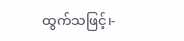ထွက်သဖြင့်၊-